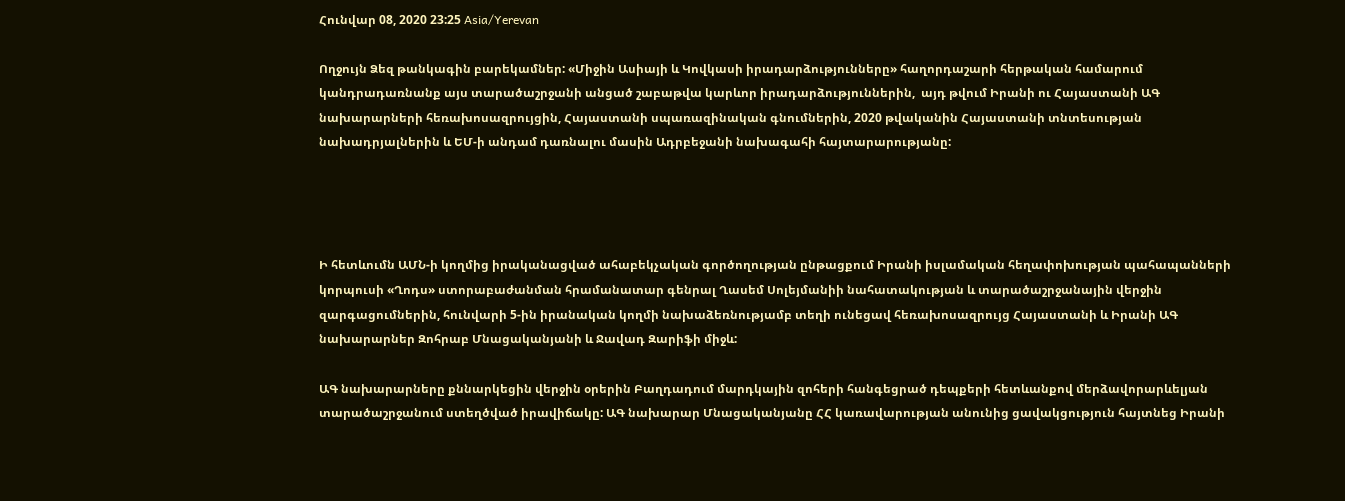Հունվար 08, 2020 23:25 Asia/Yerevan

Ողջույն Ձեզ թանկագին բարեկամներ: «Միջին Ասիայի և Կովկասի իրադարձությունները» հաղորդաշարի հերթական համարում կանդրադառնանք այս տարածաշրջանի անցած շաբաթվա կարևոր իրադարձություններին,  այդ թվում Իրանի ու Հայաստանի ԱԳ նախարարների հեռախոսազրույցին, Հայաստանի սպառազինական գնումներին, 2020 թվականին Հայաստանի տնտեսության նախադրյալներին և ԵՄ-ի անդամ դառնալու մասին Ադրբեջանի նախագահի հայտարարությանը:




Ի հետևումն ԱՄՆ-ի կողմից իրականացված ահաբեկչական գործողության ընթացքում Իրանի իսլամական հեղափոխության պահապանների կորպուսի «Ղոդս» ստորաբաժանման հրամանատար գենրալ Ղասեմ Սոլեյմանիի նահատակության և տարածաշրջանային վերջին զարգացումներին, հունվարի 5-ին իրանական կողմի նախաձեռնությամբ տեղի ունեցավ հեռախոսազրույց Հայաստանի և Իրանի ԱԳ նախարարներ Զոհրաբ Մնացականյանի և Ջավադ Զարիֆի միջև:

ԱԳ նախարարները քննարկեցին վերջին օրերին Բաղդադում մարդկային զոհերի հանգեցրած դեպքերի հետևանքով մերձավորարևելյան տարածաշրջանում ստեղծված իրավիճակը: ԱԳ նախարար Մնացականյանը ՀՀ կառավարության անունից ցավակցություն հայտնեց Իրանի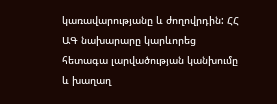կառավարությանը և ժողովրդին: ՀՀ ԱԳ նախարարը կարևորեց հետագա լարվածության կանխումը և խաղաղ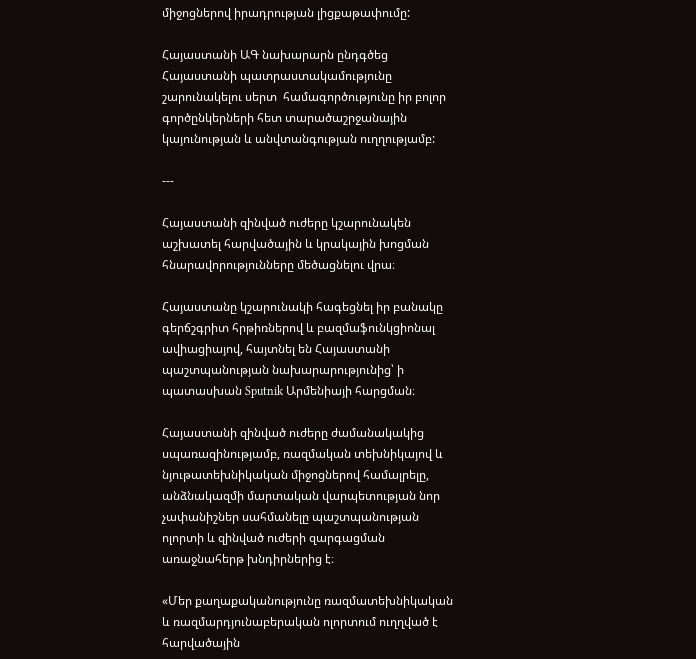միջոցներով իրադրության լիցքաթափումը:

Հայաստանի ԱԳ նախարարն ընդգծեց Հայաստանի պատրաստակամությունը շարունակելու սերտ  համագործությունը իր բոլոր գործընկերների հետ տարածաշրջանային կայունության և անվտանգության ուղղությամբ:

---

Հայաստանի զինված ուժերը կշարունակեն աշխատել հարվածային և կրակային խոցման հնարավորությունները մեծացնելու վրա։

Հայաստանը կշարունակի հագեցնել իր բանակը գերճշգրիտ հրթիռներով և բազմաֆունկցիոնալ ավիացիայով, հայտնել են Հայաստանի պաշտպանության նախարարությունից՝ ի պատասխան Sputnik Արմենիայի հարցման։

Հայաստանի զինված ուժերը ժամանակակից սպառազինությամբ, ռազմական տեխնիկայով և նյութատեխնիկական միջոցներով համալրելը, անձնակազմի մարտական վարպետության նոր չափանիշներ սահմանելը պաշտպանության ոլորտի և զինված ուժերի զարգացման առաջնահերթ խնդիրներից է։

«Մեր քաղաքականությունը ռազմատեխնիկական և ռազմարդյունաբերական ոլորտում ուղղված է հարվածային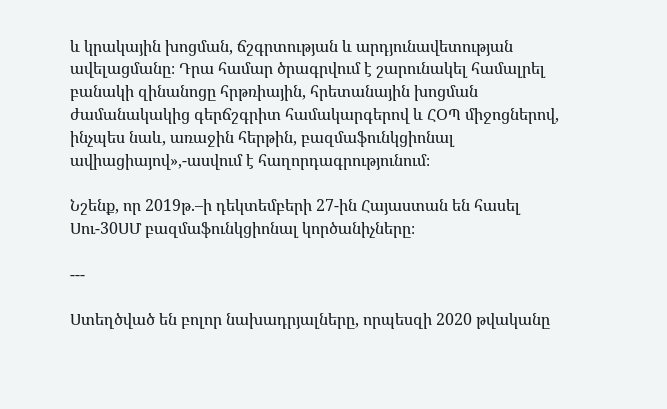և կրակային խոցման, ճշգրտության և արդյունավետության ավելացմանը։ Դրա համար ծրագրվում է շարունակել համալրել բանակի զինանոցը հրթռիային, հրետանային խոցման ժամանակակից գերճշգրիտ համակարգերով և ՀՕՊ միջոցներով, ինչպես նաև, առաջին հերթին, բազմաֆունկցիոնալ ավիացիայով»,-ասվում է հաղորդագրությունում։

Նշենք, որ 2019թ.–ի դեկտեմբերի 27-ին Հայաստան են հասել Սու-30ՍՄ բազմաֆունկցիոնալ կործանիչները։

---

Ստեղծված են բոլոր նախադրյալները, որպեսզի 2020 թվականը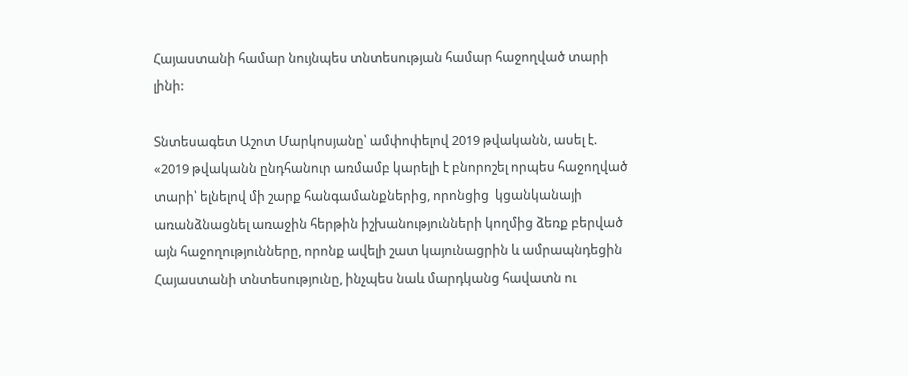Հայաստանի համար նույնպես տնտեսության համար հաջողված տարի լինի:

Տնտեսագետ Աշոտ Մարկոսյանը՝ ամփոփելով 2019 թվականն, ասել է. «2019 թվականն ընդհանուր առմամբ կարելի է բնորոշել որպես հաջողված տարի՝ ելնելով մի շարք հանգամանքներից, որոնցից  կցանկանայի առանձնացնել առաջին հերթին իշխանությունների կողմից ձեռք բերված այն հաջողությունները, որոնք ավելի շատ կայունացրին և ամրապնդեցին Հայաստանի տնտեսությունը, ինչպես նաև մարդկանց հավատն ու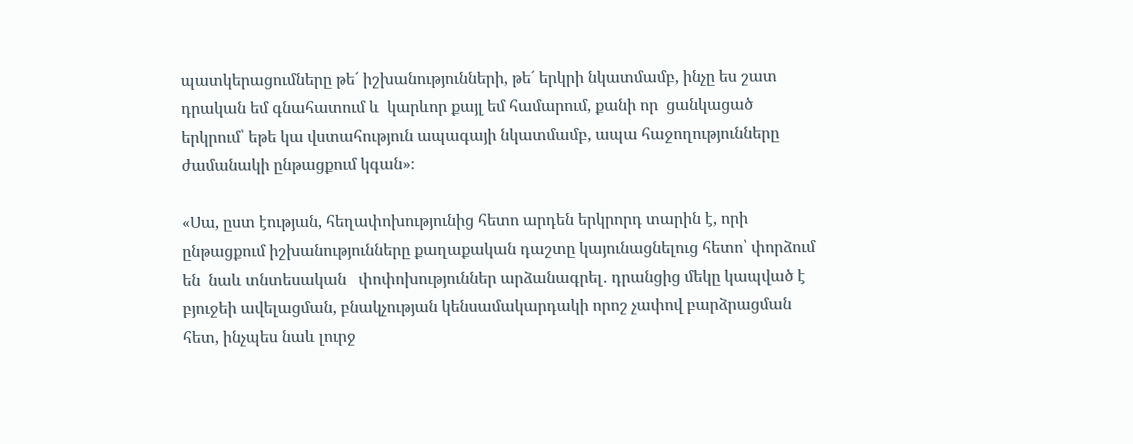պատկերացումները թե´ իշխանությունների, թե´ երկրի նկատմամբ, ինչը ես շատ դրական եմ գնահատում և  կարևոր քայլ եմ համարում, քանի որ  ցանկացած երկրում՝ եթե կա վստահություն ապագայի նկատմամբ, ապա հաջողությունները ժամանակի ընթացքում կգան»։

«Սա, ըստ էության, հեղափոխությունից հետո արդեն երկրորդ տարին է, որի ընթացքում իշխանությունները քաղաքական դաշտը կայունացնելուց հետո՝ փորձում են  նաև տնտեսական   փոփոխություններ արձանագրել․ դրանցից մեկը կապված է բյուջեի ավելացման, բնակչության կենսամակարդակի որոշ չափով բարձրացման հետ, ինչպես նաև լուրջ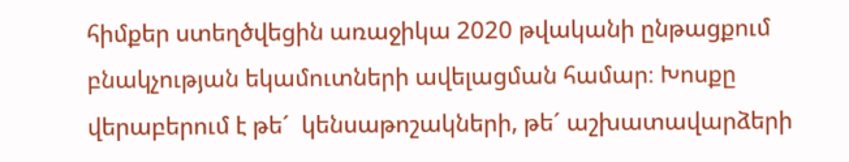հիմքեր ստեղծվեցին առաջիկա 2020 թվականի ընթացքում բնակչության եկամուտների ավելացման համար։ Խոսքը վերաբերում է թե´  կենսաթոշակների, թե´ աշխատավարձերի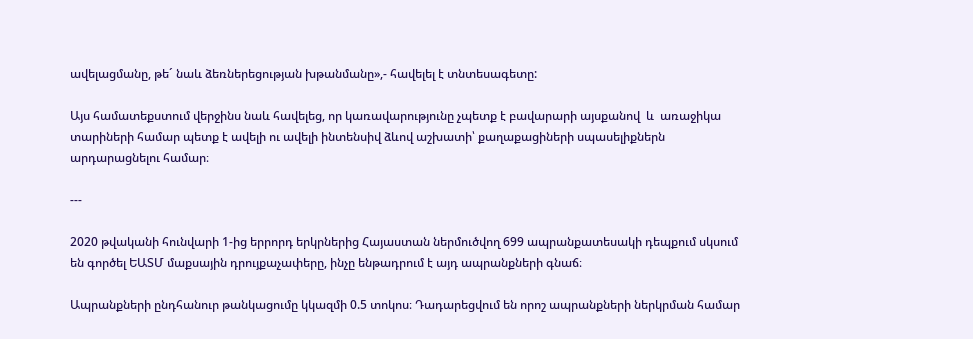ավելացմանը, թե´ նաև ձեռներեցության խթանմանը»,- հավելել է տնտեսագետը:

Այս համատեքստում վերջինս նաև հավելեց, որ կառավարությունը չպետք է բավարարի այսքանով  և  առաջիկա տարիների համար պետք է ավելի ու ավելի ինտենսիվ ձևով աշխատի՝ քաղաքացիների սպասելիքներն արդարացնելու համար։

---

2020 թվականի հունվարի 1-ից երրորդ երկրներից Հայաստան ներմուծվող 699 ապրանքատեսակի դեպքում սկսում են գործել ԵԱՏՄ մաքսային դրույքաչափերը, ինչը ենթադրում է այդ ապրանքների գնաճ։

Ապրանքների ընդհանուր թանկացումը կկազմի 0.5 տոկոս։ Դադարեցվում են որոշ ապրանքների ներկրման համար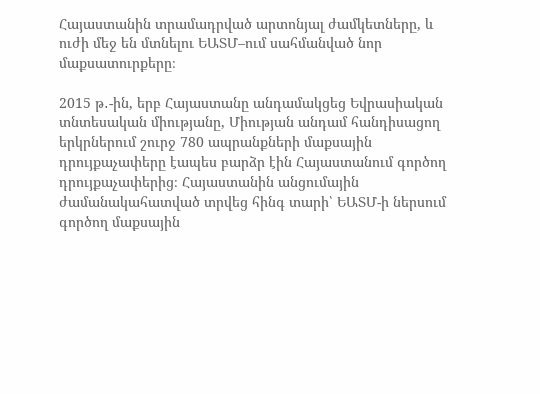Հայաստանին տրամադրված արտոնյալ ժամկետները, և ուժի մեջ են մտնելու ԵԱՏՄ–ում սահմանված նոր մաքսատուրքերը։

2015 թ․-ին, երբ Հայաստանը անդամակցեց Եվրասիական տնտեսական միությանը, Միության անդամ հանդիսացող երկրներում շուրջ 780 ապրանքների մաքսային դրույքաչափերը էապես բարձր էին Հայաստանում գործող դրույքաչափերից։ Հայաստանին անցումային ժամանակահատված տրվեց հինգ տարի՝ ԵԱՏՄ-ի ներսում գործող մաքսային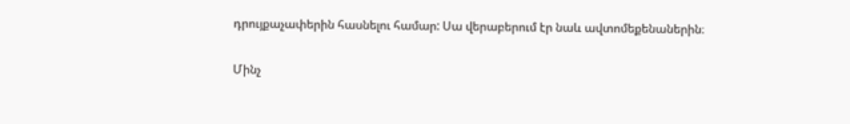դրույքաչափերին հասնելու համար: Սա վերաբերում էր նաև ավտոմեքենաներին։

Մինչ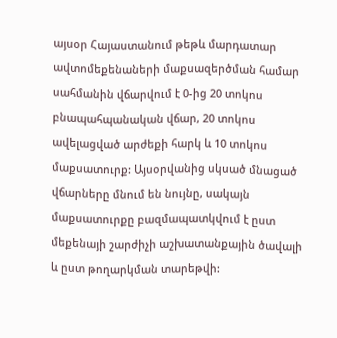այսօր Հայաստանում թեթև մարդատար ավտոմեքենաների մաքսազերծման համար սահմանին վճարվում է 0-ից 20 տոկոս բնապահպանական վճար, 20 տոկոս ավելացված արժեքի հարկ և 10 տոկոս մաքսատուրք: Այսօրվանից սկսած մնացած վճարները մնում են նույնը, սակայն մաքսատուրքը բազմապատկվում է ըստ մեքենայի շարժիչի աշխատանքային ծավալի և ըստ թողարկման տարեթվի: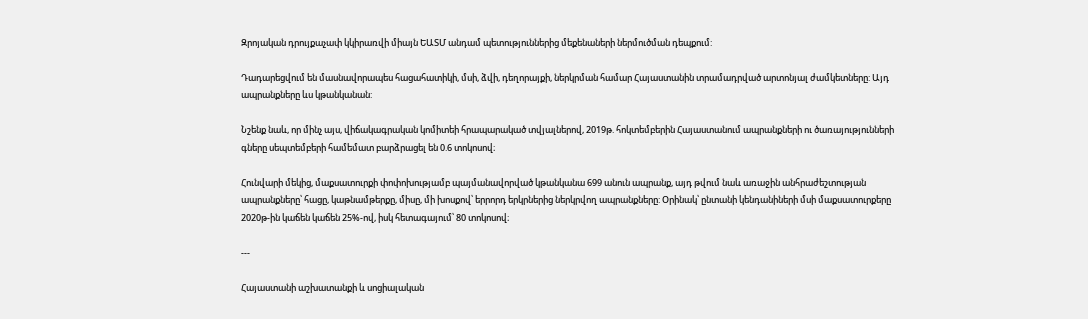Զրոյական դրույքաչափ կկիրառվի միայն ԵԱՏՄ անդամ պետություններից մեքենաների ներմուծման դեպքում:

Դադարեցվում են մասնավորապես հացահատիկի, մսի, ձվի, դեղորայքի, ներկրման համար Հայաստանին տրամադրված արտոնյալ ժամկետները: Այդ ապրանքները ևս կթանկանան:

Նշենք նաև, որ մինչ այս, վիճակագրական կոմիտեի հրապարակած տվյալներով, 2019թ. հոկտեմբերին Հայաստանում ապրանքների ու ծառայությունների գները սեպտեմբերի համեմատ բարձրացել են 0.6 տոկոսով։

Հունվարի մեկից, մաքսատուրքի փոփոխությամբ պայմանավորված կթանկանա 699 անուն ապրանք, այդ թվում նաև առաջին անհրաժեշտության ապրանքները՝ հացը, կաթնամթերքը, միսը, մի խոսքով՝ երրորդ երկրներից ներկրվող ապրանքները: Օրինակ՝ ընտանի կենդանիների մսի մաքսատուրքերը 2020թ-ին կաճեն կաճեն 25%-ով, իսկ հետագայում՝ 80 տոկոսով։

---

Հայաստանի աշխատանքի և սոցիալական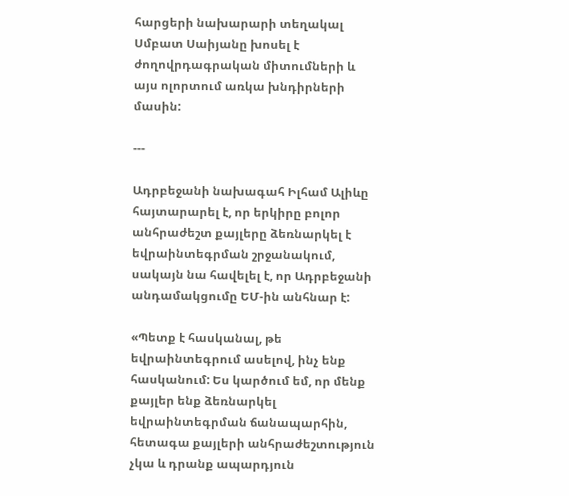հարցերի նախարարի տեղակալ Սմբատ Սաիյանը խոսել է ժողովրդագրական միտումների և այս ոլորտում առկա խնդիրների մասին:

---

Ադրբեջանի նախագահ Իլհամ Ալիևը հայտարարել է, որ երկիրը բոլոր անհրաժեշտ քայլերը ձեռնարկել է եվրաինտեգրման շրջանակում, սակայն նա հավելել է, որ Ադրբեջանի անդամակցումը ԵՄ-ին անհնար է:

«Պետք է հասկանալ, թե եվրաինտեգրում ասելով, ինչ ենք հասկանում: Ես կարծում եմ, որ մենք քայլեր ենք ձեռնարկել եվրաինտեգրման ճանապարհին, հետագա քայլերի անհրաժեշտություն չկա և դրանք ապարդյուն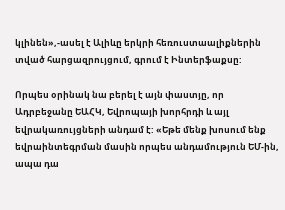կլինեն»,-ասել է Ալիևը երկրի հեռուստաալիքներին տված հարցազրույցում, գրում է Ինտերֆաքսը:

Որպես օրինակ նա բերել է այն փաստյը, որ Ադրբեջանը ԵԱՀԿ, Եվրոպայի խորհրդի և այլ եվրակառույցների անդամ է: «Եթե մենք խոսում ենք եվրաինտեգրման մասին որպես անդամություն ԵՄ-ին, ապա դա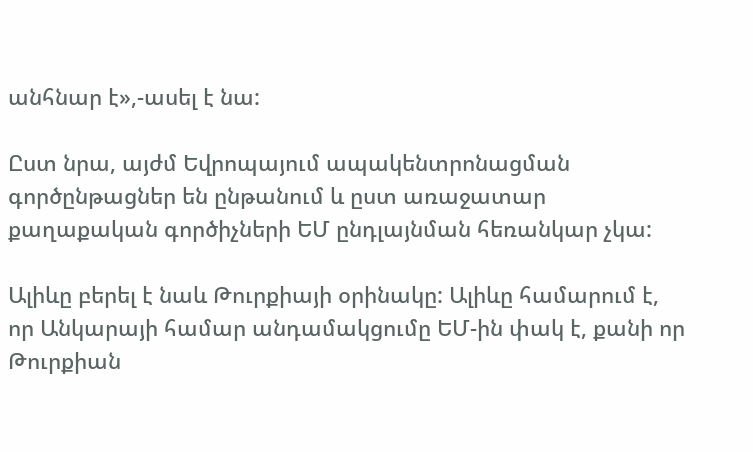անհնար է»,-ասել է նա:

Ըստ նրա, այժմ Եվրոպայում ապակենտրոնացման գործընթացներ են ընթանում և ըստ առաջատար քաղաքական գործիչների ԵՄ ընդլայնման հեռանկար չկա:

Ալիևը բերել է նաև Թուրքիայի օրինակը: Ալիևը համարում է, որ Անկարայի համար անդամակցումը ԵՄ-ին փակ է, քանի որ Թուրքիան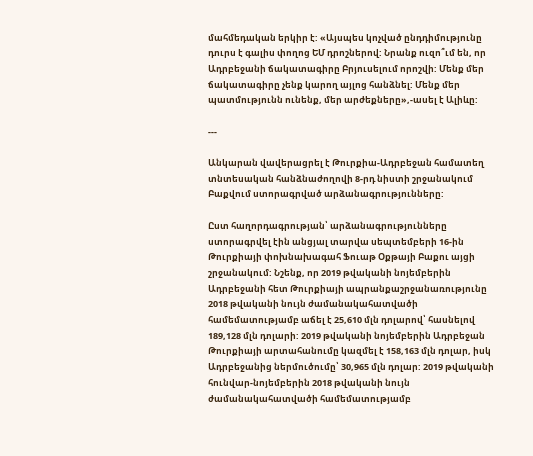մահմեդական երկիր է: «Այսպես կոչված ընդդիմությունը դուրս է գալիս փողոց ԵՄ դրոշներով: Նրանք ուզո՞ւմ են, որ Ադրբեջանի ճակատագիրը Բրյուսելում որոշվի: Մենք մեր ճակատագիրը չենք կարող այլոց հանձնել: Մենք մեր պատմությունն ունենք, մեր արժեքները»,-ասել է Ալիևը:

---

Անկարան վավերացրել է Թուրքիա-Ադրբեջան համատեղ տնտեսական հանձնաժողովի 8-րդ նիստի շրջանակում Բաքվում ստորագրված արձանագրությունները:

Ըստ հաղորդագրության՝ արձանագրությունները ստորագրվել էին անցյալ տարվա սեպտեմբերի 16-ին Թուրքիայի փոխնախագահ Ֆուաթ Օքթայի Բաքու այցի շրջանակում: Նշենք, որ 2019 թվականի նոյեմբերին Ադրբեջանի հետ Թուրքիայի ապրանքաշրջանառությունը 2018 թվականի նույն ժամանակահատվածի համեմատությամբ աճել է 25,610 մլն դոլարով՝ հասնելով 189,128 մլն դոլարի: 2019 թվականի նոյեմբերին Ադրբեջան Թուրքիայի արտահանումը կազմել է 158,163 մլն դոլար, իսկ Ադրբեջանից ներմուծումը՝ 30,965 մլն դոլար: 2019 թվականի հունվար-նոյեմբերին 2018 թվականի նույն ժամանակահատվածի համեմատությամբ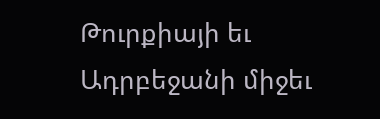Թուրքիայի եւ Ադրբեջանի միջեւ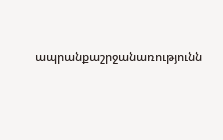ապրանքաշրջանառությունն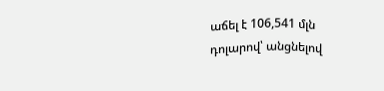աճել է 106,541 մլն դոլարով՝ անցնելով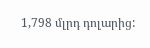1,798 մլրդ դոլարից: